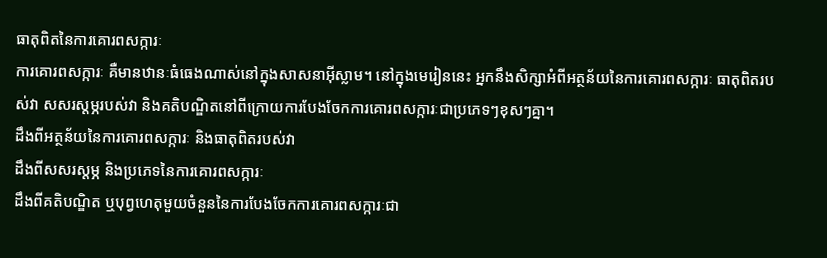ធាតុពិតនៃការគោរពសក្ការៈ
ការគោរពសក្ការៈ គឺមានឋានៈធំធេងណាស់នៅក្នុងសាសនាអ៊ីស្លាម។ នៅក្នុងមេរៀននេះ អ្នកនឹងសិក្សាអំពីអត្ថន័យនៃការគោរពសក្ការៈ ធាតុពិតរបស់វា សសរស្តម្ភរបស់វា និងគតិបណ្ឌិតនៅពីក្រោយការបែងចែកការគោរពសក្ការៈជាប្រភេទៗខុសៗគ្នា។
ដឹងពីអត្ថន័យនៃការគោរពសក្ការៈ និងធាតុពិតរបស់វា
ដឹងពីសសរស្តម្ភ និងប្រភេទនៃការគោរពសក្ការៈ
ដឹងពីគតិបណ្ឌិត ឬបុព្វហេតុមួយចំនួននៃការបែងចែកការគោរពសក្ការៈជា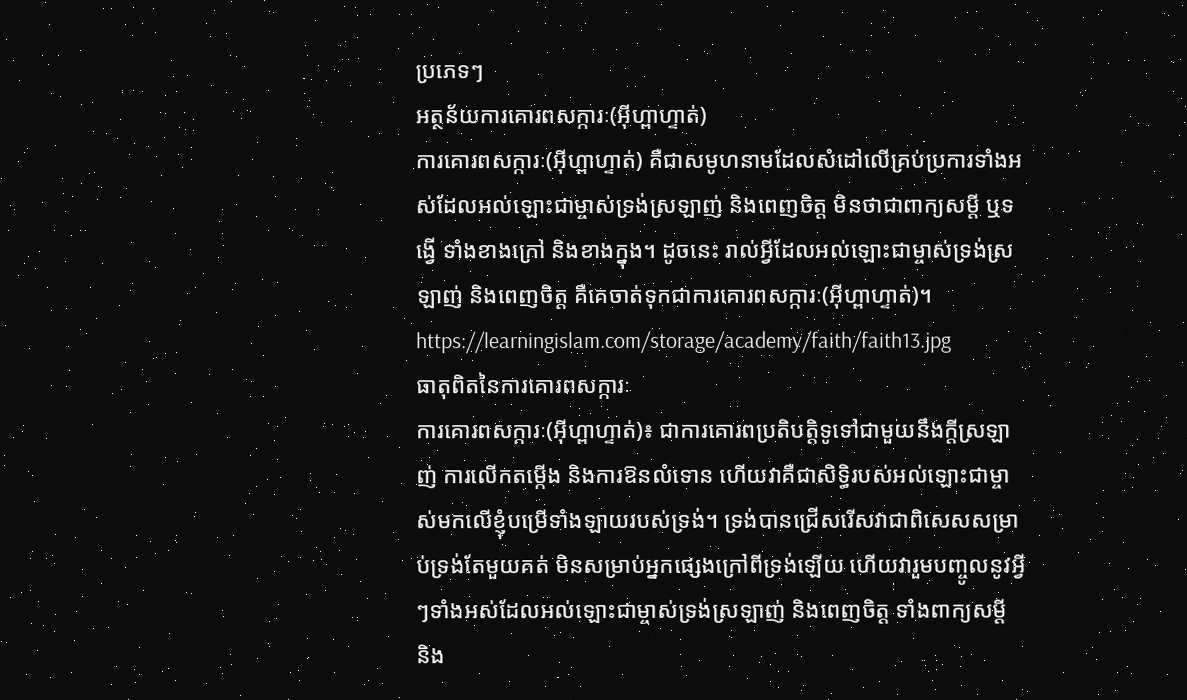ប្រភេទៗ
អត្ថន័យការគោរពសក្ការៈ(អ៊ីហ្ពាហ្ទាត់)
ការគោរពសក្ការៈ(អ៊ីហ្ពាហ្ទាត់) គឺជាសមូហនាមដែលសំដៅលើគ្រប់ប្រការទាំងអស់ដែលអល់ឡោះជាម្ចាស់ទ្រង់ស្រឡាញ់ និងពេញចិត្ត មិនថាជាពាក្យសម្តី ឬទង្វើ ទាំងខាងក្រៅ និងខាងក្នុង។ ដូចនេះ រាល់អ្វីដែលអល់ឡោះជាម្ចាស់ទ្រង់ស្រឡាញ់ និងពេញចិត្ត គឺគេចាត់ទុកជាការគោរពសក្ការៈ(អ៊ីហ្ពាហ្ទាត់)។
https://learningislam.com/storage/academy/faith/faith13.jpg
ធាតុពិតនៃការគោរពសក្ការៈ
ការគោរពសក្ការៈ(អ៊ីហ្ពាហ្ទាត់)៖ ជាការគោរពប្រតិបត្តិទូទៅជាមួយនឹងក្តីស្រឡាញ់ ការលើកតម្កើង និងការឱនលំទោន ហើយវាគឺជាសិទ្ធិរបស់អល់ឡោះជាម្ចាស់មកលើខ្ញុំបម្រើទាំងឡាយរបស់ទ្រង់។ ទ្រង់បានជ្រើសរើសវាជាពិសេសសម្រាប់ទ្រង់តែមួយគត់ មិនសម្រាប់អ្នកផ្សេងក្រៅពីទ្រង់ឡើយ ហើយវារួមបញ្ចូលនូវអ្វីៗទាំងអស់ដែលអល់ឡោះជាម្ចាស់ទ្រង់ស្រឡាញ់ និងពេញចិត្ត ទាំងពាក្យសម្តី និង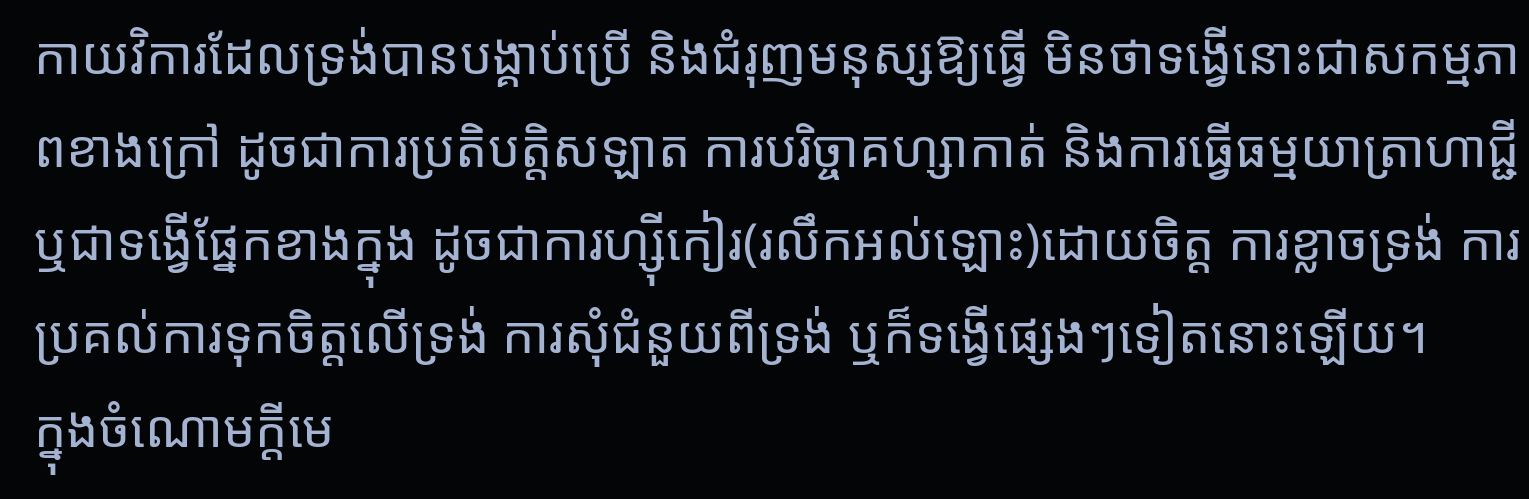កាយវិការដែលទ្រង់បានបង្គាប់ប្រើ និងជំរុញមនុស្សឱ្យធ្វើ មិនថាទង្វើនោះជាសកម្មភាពខាងក្រៅ ដូចជាការប្រតិបត្តិសឡាត ការបរិច្ចាគហ្សាកាត់ និងការធ្វើធម្មយាត្រាហាជ្ជី ឬជាទង្វើផ្នែកខាងក្នុង ដូចជាការហ្ស៊ីកៀរ(រលឹកអល់ឡោះ)ដោយចិត្ត ការខ្លាចទ្រង់ ការប្រគល់ការទុកចិត្តលើទ្រង់ ការសុំជំនួយពីទ្រង់ ឬក៏ទង្វើផ្សេងៗទៀតនោះឡើយ។
ក្នុងចំណោមក្តីមេ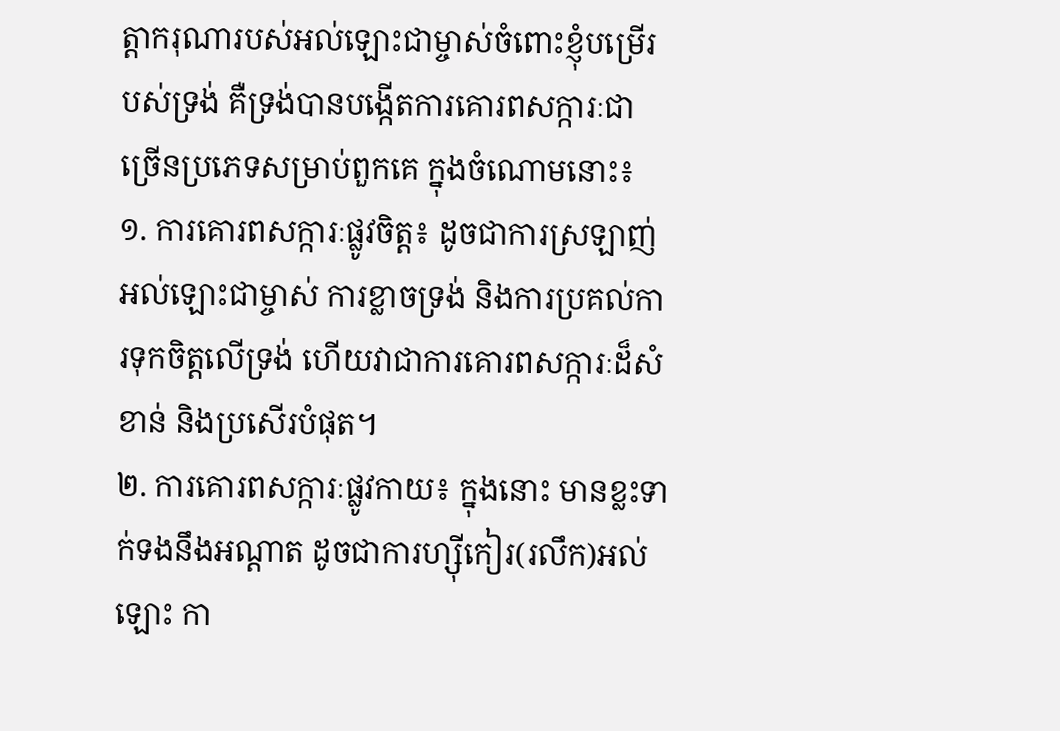ត្តាករុណារបស់អល់ឡោះជាម្ចាស់ចំពោះខ្ញុំបម្រើរបស់ទ្រង់ គឺទ្រង់បានបង្កើតការគោរពសក្ការៈជាច្រើនប្រភេទសម្រាប់ពួកគេ ក្នុងចំណោមនោះ៖
១. ការគោរពសក្ការៈផ្លូវចិត្ត៖ ដូចជាការស្រឡាញ់អល់ឡោះជាម្ចាស់ ការខ្លាចទ្រង់ និងការប្រគល់ការទុកចិត្តលើទ្រង់ ហើយវាជាការគោរពសក្ការៈដ៏សំខាន់ និងប្រសើរបំផុត។
២. ការគោរពសក្ការៈផ្លូវកាយ៖ ក្នុងនោះ មានខ្លះទាក់ទងនឹងអណ្តាត ដូចជាការហ្ស៊ីកៀរ(រលឹក)អល់ឡោះ កា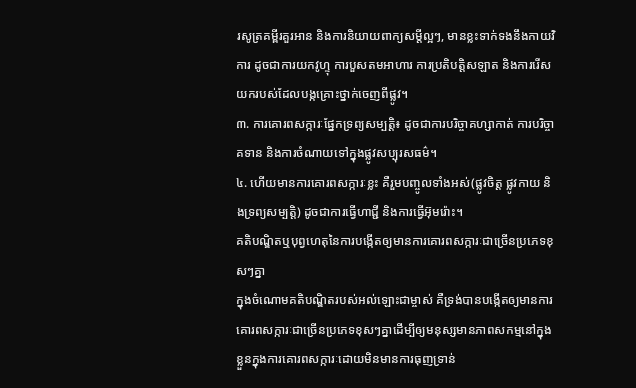រសូត្រគម្ពីរគួរអាន និងការនិយាយពាក្យសម្តីល្អៗ, មានខ្លះទាក់ទងនឹងកាយវិការ ដូចជាការយកវូហ្ទុ ការបួសតមអាហារ ការប្រតិបត្តិសឡាត និងការរើសយករបស់ដែលបង្កគ្រោះថ្នាក់ចេញពីផ្លូវ។
៣. ការគោរពសក្ការៈផ្នែកទ្រព្យសម្បត្តិ៖ ដូចជាការបរិច្ចាគហ្សាកាត់ ការបរិច្ចាគទាន និងការចំណាយទៅក្នុងផ្លូវសប្បុរសធម៌។
៤. ហើយមានការគោរពសក្ការៈខ្លះ គឺរួមបញ្ចូលទាំងអស់(ផ្លូវចិត្ត ផ្លូវកាយ និងទ្រព្យសម្បត្តិ) ដូចជាការធ្វើហាជ្ជី និងការធ្វើអ៊ុមរ៉ោះ។
គតិបណ្ឌិតឬបុព្វហេតុនៃការបង្កើតឲ្យមានការគោរពសក្ការៈជាច្រើនប្រភេទខុសៗគ្នា
ក្នុងចំណោមគតិបណ្ឌិតរបស់អល់ឡោះជាម្ចាស់ គឺទ្រង់បានបង្កើតឲ្យមានការគោរពសក្ការៈជាច្រើនប្រភេទខុសៗគ្នាដើម្បីឲ្យមនុស្សមានភាពសកម្មនៅក្នុងខ្លួនក្នុងការគោរពសក្ការៈដោយមិនមានការធុញទ្រាន់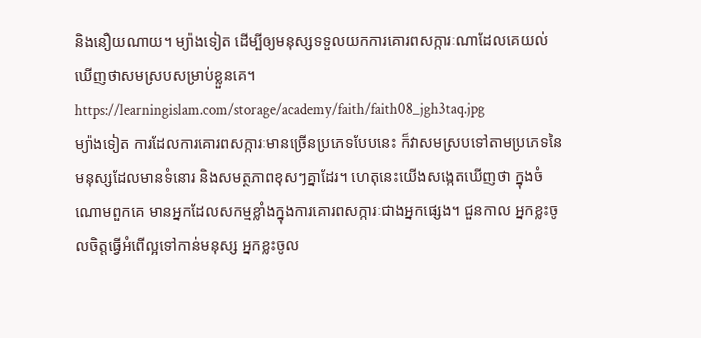និងនឿយណាយ។ ម្យ៉ាងទៀត ដើម្បីឲ្យមនុស្សទទួលយកការគោរពសក្ការៈណាដែលគេយល់ឃើញថាសមស្របសម្រាប់ខ្លួនគេ។
https://learningislam.com/storage/academy/faith/faith08_jgh3taq.jpg
ម្យ៉ាងទៀត ការដែលការគោរពសក្ការៈមានច្រើនប្រភេទបែបនេះ ក៏វាសមស្របទៅតាមប្រភេទនៃមនុស្សដែលមានទំនោរ និងសមត្ថភាពខុសៗគ្នាដែរ។ ហេតុនេះយើងសង្កេតឃើញថា ក្នុងចំណោមពួកគេ មានអ្នកដែលសកម្មខ្លាំងក្នុងការគោរពសក្ការៈជាងអ្នកផ្សេង។ ជួនកាល អ្នកខ្លះចូលចិត្តធ្វើអំពើល្អទៅកាន់មនុស្ស អ្នកខ្លះចូល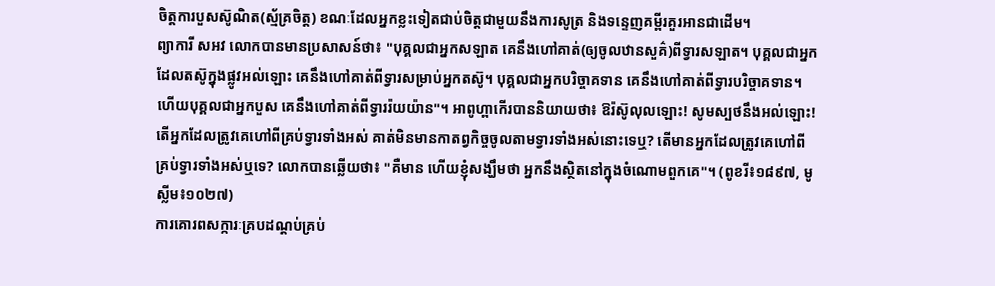ចិត្តការបួសស៊ូណិត(ស្ម័គ្រចិត្ត) ខណៈដែលអ្នកខ្លះទៀតជាប់ចិត្តជាមួយនឹងការសូត្រ និងទន្ទេញគម្ពីរគួរអានជាដើម។
ព្យាការី សអវ លោកបានមានប្រសាសន៍ថា៖ "បុគ្គលជាអ្នកសឡាត គេនឹងហៅគាត់(ឲ្យចូលឋានសួគ៌)ពីទ្វារសឡាត។ បុគ្គលជាអ្នកដែលតស៊ូក្នុងផ្លូវអល់ឡោះ គេនឹងហៅគាត់ពីទ្វារសម្រាប់អ្នកតស៊ូ។ បុគ្គលជាអ្នកបរិច្ចាគទាន គេនឹងហៅគាត់ពីទ្វារបរិច្ចាគទាន។ ហើយបុគ្គលជាអ្នកបួស គេនឹងហៅគាត់ពីទ្វាររ៉យយ៉ាន"។ អាពូហ្ពាកើរបាននិយាយថា៖ ឱរ៉ស៊ូលុលឡោះ! សូមស្បថនឹងអល់ឡោះ! តើអ្នកដែលត្រូវគេហៅពីគ្រប់ទ្វារទាំងអស់ គាត់មិនមានកាតព្វកិច្ចចូលតាមទ្វារទាំងអស់នោះទេឬ? តើមានអ្នកដែលត្រូវគេហៅពីគ្រប់ទ្វារទាំងអស់ឬទេ? លោកបានឆ្លើយថា៖ "គឺមាន ហើយខ្ញុំសង្ឃឹមថា អ្នកនឹងស្ថិតនៅក្នុងចំណោមពួកគេ"។ (ពូខរី៖១៨៩៧, មូស្លីម៖១០២៧)
ការគោរពសក្ការៈគ្របដណ្តប់គ្រប់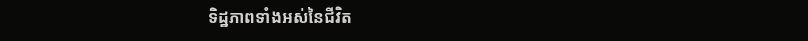ទិដ្ឋភាពទាំងអស់នៃជីវិត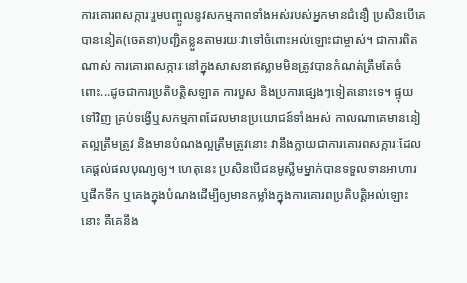ការគោរពសក្ការៈរួមបញ្ចូលនូវសកម្មភាពទាំងអស់របស់អ្នកមានជំនឿ ប្រសិនបើគេបាននៀត(ចេតនា)បញ្ជិតខ្លួនតាមរយៈវាទៅចំពោះអល់ឡោះជាម្ចាស់។ ជាការពិតណាស់ ការគោរពសក្ការៈនៅក្នុងសាសនាឥស្លាមមិនត្រូវបានកំណត់ត្រឹមតែចំពោះ...ដូចជាការប្រតិបត្តិសឡាត ការបួស និងប្រការផ្សេងៗទៀតនោះទេ។ ផ្ទុយទៅវិញ គ្រប់ទង្វើឬសកម្មភាពដែលមានប្រយោជន៍ទាំងអស់ កាលណាគេមាននៀតល្អត្រឹមត្រូវ និងមានបំណងល្អត្រឹមត្រូវនោះ វានឹងក្លាយជាការគោរពសក្ការៈដែលគេផ្តល់ផលបុណ្យឲ្យ។ ហេតុនេះ ប្រសិនបើជនមូស្លីមម្នាក់បានទទួលទានអាហារ ឬផឹកទឹក ឬគេងក្នុងបំណងដើម្បីឲ្យមានកម្លាំងក្នុងការគោរពប្រតិបត្តិអល់ឡោះនោះ គឺគេនឹង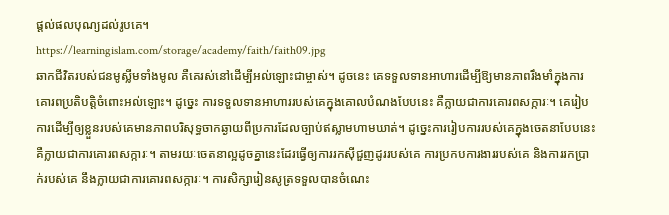ផ្តល់ផលបុណ្យដល់រូបគេ។
https://learningislam.com/storage/academy/faith/faith09.jpg
ឆាកជីវិតរបស់ជនមូស្លីមទាំងមូល គឺគេរស់នៅដើម្បីអល់ឡោះជាម្ចាស់។ ដូចនេះ គេទទួលទានអាហារដើម្បីឱ្យមានភាពរឹងមាំក្នុងការគោរពប្រតិបត្តិចំពោះអល់ឡោះ។ ដូច្នេះ ការទទួលទានអាហាររបស់គេក្នុងគោលបំណងបែបនេះ គឺក្លាយជាការគោរពសក្ការៈ។ គេរៀបការដើម្បីឲ្យខ្លួនរបស់គេមានភាពបរិសុទ្ធចាកឆ្ងាយពីប្រការដែលច្បាប់ឥស្លាមហាមឃាត់។ ដូច្នេះការរៀបការរបស់គេក្នុងចេតនាបែបនេះ គឺក្លាយជាការគោរពសក្ការៈ។ តាមរយៈចេតនាល្អដូចគ្នានេះដែរធ្វើឲ្យការរកស៊ីជួញដូររបស់គេ ការប្រកបការងាររបស់គេ និងការរកប្រាក់របស់គេ នឹងក្លាយជាការគោរពសក្ការៈ។ ការសិក្សារៀនសូត្រទទួលបានចំណេះ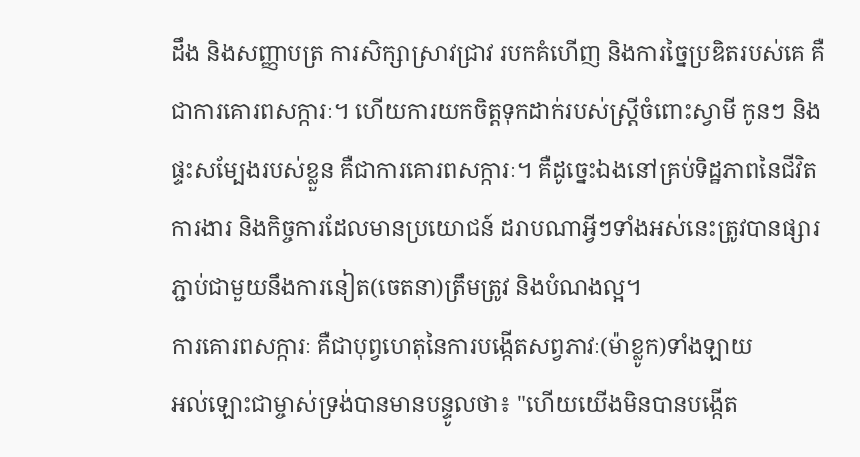ដឹង និងសញ្ញាបត្រ ការសិក្សាស្រាវជ្រាវ របកគំហើញ និងការច្នៃប្រឌិតរបស់គេ គឺជាការគោរពសក្ការៈ។ ហើយការយកចិត្តទុកដាក់របស់ស្ត្រីចំពោះស្វាមី កូនៗ និងផ្ទះសម្បែងរបស់ខ្លួន គឺជាការគោរពសក្ការៈ។ គឺដូច្នេះឯងនៅគ្រប់ទិដ្ឋភាពនៃជីវិត ការងារ និងកិច្ចការដែលមានប្រយោជន៍ ដរាបណាអ្វីៗទាំងអស់នេះត្រូវបានផ្សារភ្ជាប់ជាមួយនឹងការនៀត(ចេតនា)ត្រឹមត្រូវ និងបំណងល្អ។
ការគោរពសក្ការៈ គឺជាបុព្វហេតុនៃការបង្កើតសព្វភាវៈ(ម៉ាខ្លូក)ទាំងឡាយ
អល់ឡោះជាម្ចាស់ទ្រង់បានមានបន្ទូលថា៖ "ហើយយើងមិនបានបង្កើត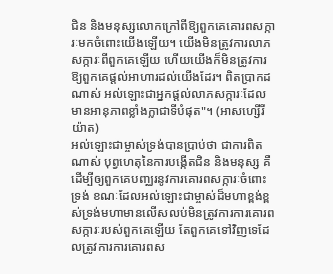ជិន និងមនុស្សលោកក្រៅពីឱ្យពួកគេគោរពសក្ការៈមកចំពោះយើងឡើយ។ យើងមិនត្រូវការលាភសក្ការៈពីពួកគេឡើយ ហើយយើងក៏មិនត្រូវការឱ្យពួកគេផ្ដល់អាហារដល់យើងដែរ។ ពិតប្រាកដណាស់ អល់ឡោះជាអ្នកផ្ដល់លាភសក្ការៈដែលមានអានុភាពខ្លាំងក្លាជាទីបំផុត"។ (អាសហ្សើរីយ៉ាត)
អល់ឡោះជាម្ចាស់ទ្រង់បានប្រាប់ថា ជាការពិតណាស់ បុព្វហេតុនៃការបង្កើតជិន និងមនុស្ស គឺដើម្បីឲ្យពួកគេបញ្ឈរនូវការគោរពសក្ការៈចំពោះទ្រង់ ខណៈដែលអល់ឡោះជាម្ចាស់ដ៏មហាខ្ពង់ខ្ពស់ទ្រង់មហាមានលើសលប់មិនត្រូវការការគោរពសក្ការៈរបស់ពួកគេឡើយ តែពួកគេទៅវិញទេដែលត្រូវការការគោរពស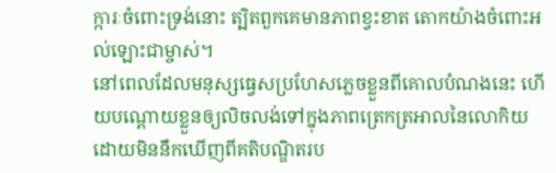ក្ការៈចំពោះទ្រង់នោះ ត្បិតពួកគេមានភាពខ្វះខាត តោកយ៉ាងចំពោះអល់ឡោះជាម្ចាស់។
នៅពេលដែលមនុស្សធ្វេសប្រហែសភ្លេចខ្លួនពីគោលបំណងនេះ ហើយបណ្ដោយខ្លួនឲ្យលិចលង់ទៅក្នុងភាពត្រេកត្រអាលនៃលោកិយដោយមិននឹកឃើញពីគតិបណ្ឌិតរប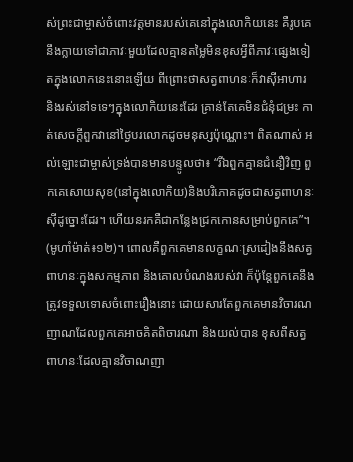ស់ព្រះជាម្ចាស់ចំពោះវត្តមានរបស់គេនៅក្នុងលោកិយនេះ គឺរូបគេនឹងក្លាយទៅជាភាវៈមួយដែលគ្មានតម្លៃមិនខុសអ្វីពីភាវៈផ្សេងទៀតក្នុងលោកនេះនោះឡើយ ពីព្រោះថាសត្វពាហនៈក៏វាស៊ីអាហារ និងរស់នៅទទេៗក្នុងលោកិយនេះដែរ គ្រាន់តែគេមិនជំនុំជម្រះ កាត់សេចក្តីពួកវានៅថ្ងៃបរលោកដូចមនុស្សប៉ុណ្ណោះ។ ពិតណាស់ អល់ឡោះជាម្ចាស់ទ្រង់បានមានបន្ទូលថា៖ “រីឯពួកគ្មានជំនឿវិញ ពួកគេសោយសុខ(នៅក្នុងលោកិយ)និងបរិភោគដូចជាសត្វពាហនៈស៊ីដូច្នោះដែរ។ ហើយនរកគឺជាកន្លែងជ្រកកោនសម្រាប់ពួកគេ”។ (មូហាំម៉ាត់៖១២)។ ពោលគឺពួកគេមានលក្ខណៈស្រដៀងនឹងសត្វពាហនៈក្នុងសកម្មភាព និងគោលបំណងរបស់វា ក៏ប៉ុន្តែពួកគេនឹងត្រូវទទួលទោសចំពោះរឿងនោះ ដោយសារតែពួកគេមានវិចារណញាណដែលពួកគេអាចគិតពិចារណា និងយល់បាន ខុសពីសត្វពាហនៈដែលគ្មានវិចាណញា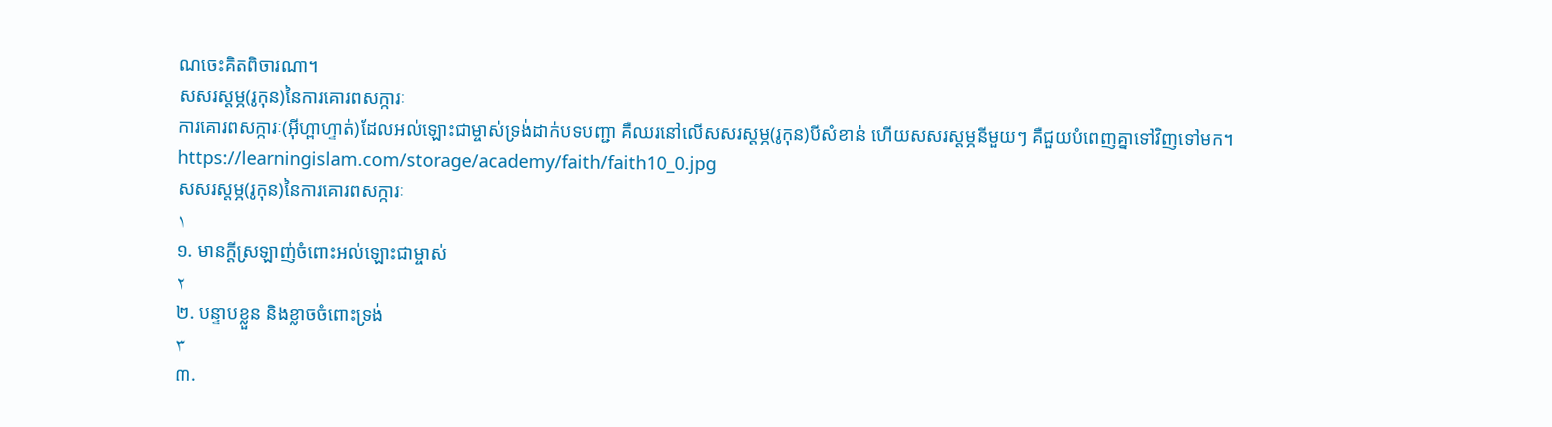ណចេះគិតពិចារណា។
សសរស្តម្ភ(រូកុន)នៃការគោរពសក្ការៈ
ការគោរពសក្ការៈ(អ៊ីហ្ពាហ្ទាត់)ដែលអល់ឡោះជាម្ចាស់ទ្រង់ដាក់បទបញ្ជា គឺឈរនៅលើសសរស្តម្ភ(រូកុន)បីសំខាន់ ហើយសសរស្តម្ភនីមួយៗ គឺជួយបំពេញគ្នាទៅវិញទៅមក។
https://learningislam.com/storage/academy/faith/faith10_0.jpg
សសរស្តម្ភ(រូកុន)នៃការគោរពសក្ការៈ
١
១. មានក្តីស្រឡាញ់ចំពោះអល់ឡោះជាម្ចាស់
٢
២. បន្ទាបខ្លួន និងខ្លាចចំពោះទ្រង់
٣
៣.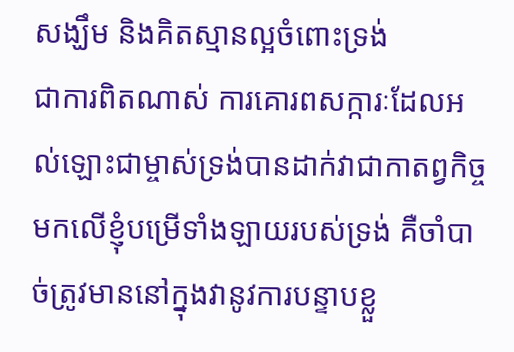សង្ឃឹម និងគិតស្មានល្អចំពោះទ្រង់
ជាការពិតណាស់ ការគោរពសក្ការៈដែលអល់ឡោះជាម្ចាស់ទ្រង់បានដាក់វាជាកាតព្វកិច្ចមកលើខ្ញុំបម្រើទាំងឡាយរបស់ទ្រង់ គឺចាំបាច់ត្រូវមាននៅក្នុងវានូវការបន្ទាបខ្លួ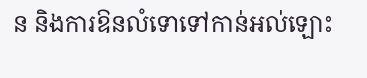ន និងការឱនលំទោទៅកាន់អល់ឡោះ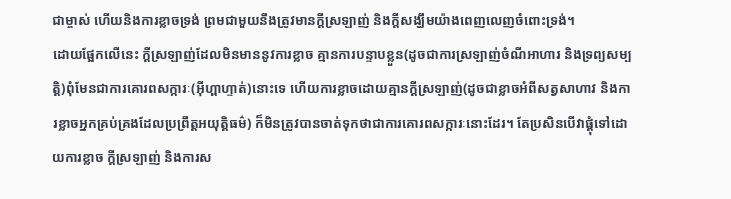ជាម្ចាស់ ហើយនិងការខ្លាចទ្រង់ ព្រមជាមួយនឹងត្រូវមានក្តីស្រឡាញ់ និងក្តីសង្ឃឹមយ៉ាងពេញលេញចំពោះទ្រង់។
ដោយផ្អែកលើនេះ ក្ដីស្រឡាញ់ដែលមិនមាននូវការខ្លាច គ្មានការបន្ទាបខ្លួន(ដូចជាការស្រឡាញ់ចំណីអាហារ និងទ្រព្យសម្បត្តិ)ពុំមែនជាការគោរពសក្ការៈ(អ៊ីហ្ពាហ្ទាត់)នោះទេ ហើយការខ្លាចដោយគ្មានក្ដីស្រឡាញ់(ដូចជាខ្លាចអំពីសត្វសាហាវ និងការខ្លាចអ្នកគ្រប់គ្រងដែលប្រព្រឹត្តអយុត្តិធម៌) ក៏មិនត្រូវបានចាត់ទុកថាជាការគោរពសក្ការៈនោះដែរ។ តែប្រសិនបើវាផ្តុំទៅដោយការខ្លាច ក្តីស្រឡាញ់ និងការស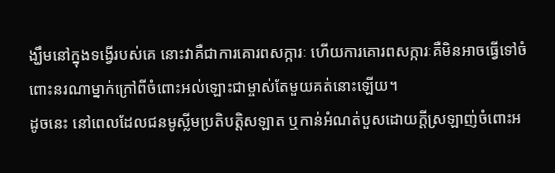ង្ឃឹមនៅក្នុងទង្វើរបស់គេ នោះវាគឺជាការគោរពសក្ការៈ ហើយការគោរពសក្ការៈគឺមិនអាចធ្វើទៅចំពោះនរណាម្នាក់ក្រៅពីចំពោះអល់ឡោះជាម្ចាស់តែមួយគត់នោះឡើយ។
ដូចនេះ នៅពេលដែលជនមូស្លីមប្រតិបត្តិសឡាត ឬកាន់អំណត់បួសដោយក្តីស្រឡាញ់ចំពោះអ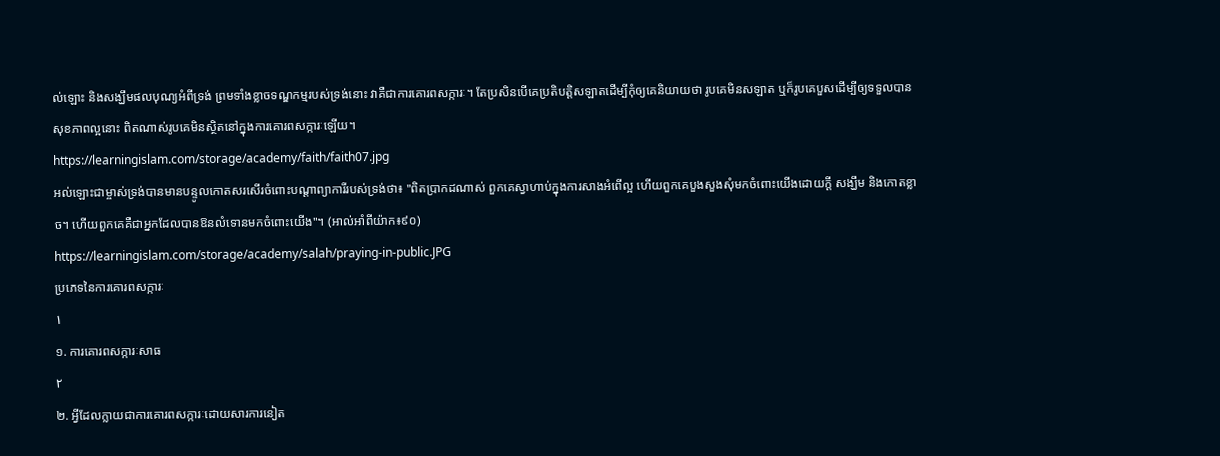ល់ឡោះ និងសង្ឃឹមផលបុណ្យអំពីទ្រង់ ព្រមទាំងខ្លាចទណ្ឌកម្មរបស់ទ្រង់នោះ វាគឺជាការគោរពសក្ការៈ។ តែប្រសិនបើគេប្រតិបត្តិសឡាតដើម្បីកុំឲ្យគេនិយាយថា រូបគេមិនសឡាត ឬក៏រូបគេបួសដើម្បីឲ្យទទួលបានសុខភាពល្អនោះ ពិតណាស់រូបគេមិនស្ថិតនៅក្នុងការគោរពសក្ការៈឡើយ។
https://learningislam.com/storage/academy/faith/faith07.jpg
អល់ឡោះជាម្ចាស់ទ្រង់បានមានបន្ទូលកោតសរសើរចំពោះបណ្តាព្យាការីរបស់ទ្រង់ថា៖ "ពិតប្រាកដណាស់ ពួកគេស្វាហាប់ក្នុងការសាងអំពើល្អ ហើយពួកគេបួងសួងសុំមកចំពោះយើងដោយក្ដី សង្ឃឹម និងកោតខ្លាច។ ហើយពួកគេគឺជាអ្នកដែលបានឱនលំទោនមកចំពោះយើង"។ (អាល់អាំពីយ៉ាក៖៩០)
https://learningislam.com/storage/academy/salah/praying-in-public.JPG
ប្រភេទនៃការគោរពសក្ការៈ
١
១. ការគោរពសក្ការៈសាធ
٢
២. អ្វីដែលក្លាយជាការគោរពសក្ការៈដោយសារការនៀត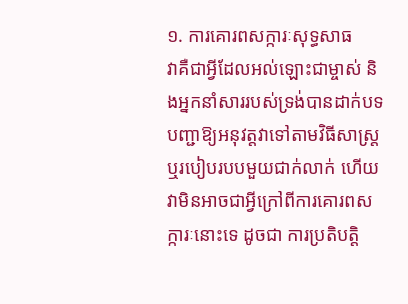១. ការគោរពសក្ការៈសុទ្ធសាធ
វាគឺជាអ្វីដែលអល់ឡោះជាម្ចាស់ និងអ្នកនាំសាររបស់ទ្រង់បានដាក់បទបញ្ជាឱ្យអនុវត្តវាទៅតាមវិធីសាស្ត្រ ឬរបៀបរបបមួយជាក់លាក់ ហើយវាមិនអាចជាអ្វីក្រៅពីការគោរពសក្ការៈនោះទេ ដូចជា ការប្រតិបត្តិ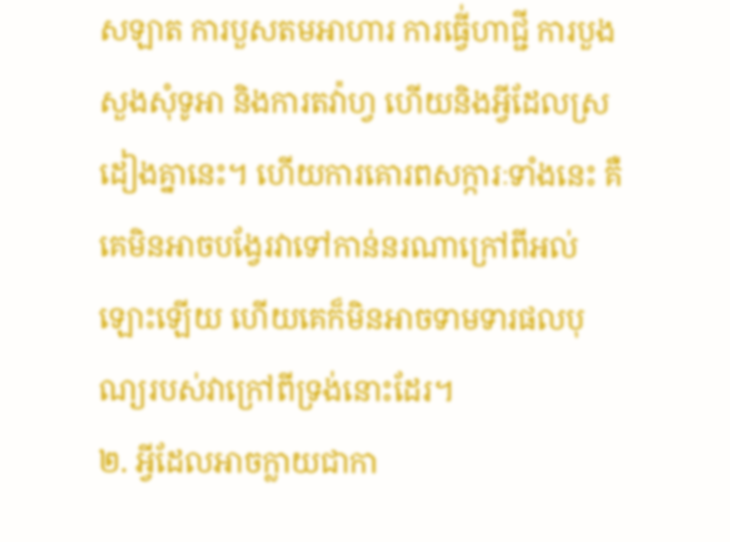សឡាត ការបួសតមអាហារ ការធ្វើ់ហាជ្ជី ការបួងសួងសុំទូអា និងការតវ៉ាហ្វ ហើយនិងអ្វីដែលស្រដៀងគ្នានេះ។ ហើយការគោរពសក្ការៈទាំងនេះ គឺគេមិនអាចបង្វែរវាទៅកាន់នរណាក្រៅពីអល់ឡោះឡើយ ហើយគេក៏មិនអាចទាមទារផលបុណ្យរបស់វាក្រៅពីទ្រង់នោះដែរ។
២. អ្វីដែលអាចក្លាយជាកា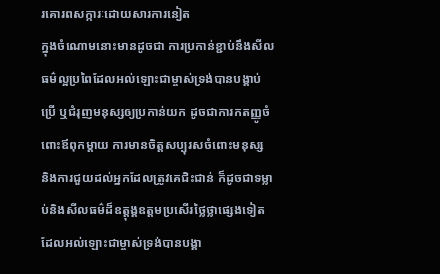រគោរពសក្ការៈដោយសារការនៀត
ក្នុងចំណោមនោះមានដូចជា ការប្រកាន់ខ្ជាប់នឹងសីលធម៌ល្អប្រពៃដែលអល់ឡោះជាម្ចាស់ទ្រង់បានបង្គាប់ប្រើ ឬជំរុញមនុស្សឲ្យប្រកាន់យក ដូចជាការកតញ្ញូចំពោះឪពុកម្តាយ ការមានចិត្តសប្បុរសចំពោះមនុស្ស និងការជួយដល់អ្នកដែលត្រូវគេជិះជាន់ ក៏ដូចជាទម្លាប់និងសីលធម៌ដ៏ឧត្តុង្គឧត្តមប្រសើរថ្លៃថ្លាផ្សេងទៀតដែលអល់ឡោះជាម្ចាស់ទ្រង់បានបង្គា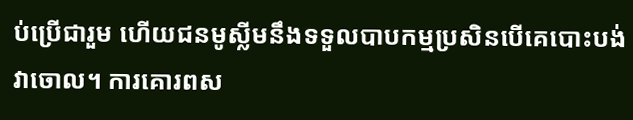ប់ប្រើជារួម ហើយជនមូស្លីមនឹងទទួលបាបកម្មប្រសិនបើគេបោះបង់វាចោល។ ការគោរពស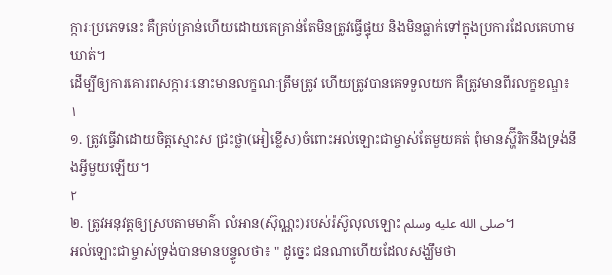ក្ការៈប្រភេទនេះ គឺគ្រប់គ្រាន់ហើយដោយគេគ្រាន់តែមិនត្រូវធ្វើផ្ទុយ និងមិនធ្លាក់ទៅក្នុងប្រការដែលគេហាមឃាត់។
ដើម្បីឲ្យការគោរពសក្ការៈនោះមានលក្ខណៈត្រឹមត្រូវ ហើយត្រូវបានគេទទួលយក គឺត្រូវមានពីរលក្ខខណ្ឌ៖
١
១. ត្រូវធ្វើវាដោយចិត្តស្មោះស ជ្រះថ្លា(អៀខ្លើស)ចំពោះអល់ឡោះជាម្ចាស់តែមួយគត់ ពុំមានស្ហ៊ីរិកនឹងទ្រង់នឹងអ្វីមួយឡើយ។
٢
២. ត្រូវអនុវត្តឲ្យស្របតាមមាគ៌ា លំអាន(ស៊ុណ្ណះ)របស់រ៉ស៊ូលុលឡោះ صلى الله عليه وسلم។
អល់ឡោះជាម្ចាស់ទ្រង់បានមានបន្ទូលថា៖ " ដូចេ្នះ ជនណាហើយដែលសង្ឃឹមថា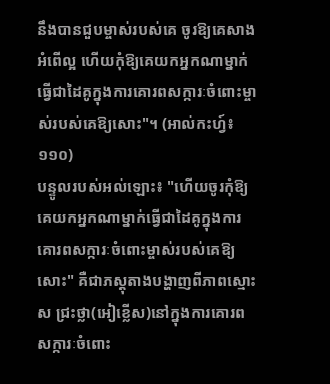នឹងបានជួបម្ចាស់របស់គេ ចូរឱ្យគេសាងអំពើល្អ ហើយកុំឱ្យគេយកអ្នកណាម្នាក់ធ្វើជាដៃគូក្នុងការគោរពសក្ការៈចំពោះម្ចាស់របស់គេឱ្យសោះ"។ (អាល់កះហ្វ៍៖១១០)
បន្ទូលរបស់អល់ឡោះ៖ "ហើយចូរកុំឱ្យគេយកអ្នកណាម្នាក់ធ្វើជាដៃគូក្នុងការគោរពសក្ការៈចំពោះម្ចាស់របស់គេឱ្យសោះ" គឺជាភស្តុតាងបង្ហាញពីភាពស្មោះស ជ្រះថ្លា(អៀខ្លើស)នៅក្នុងការគោរពសក្ការៈចំពោះ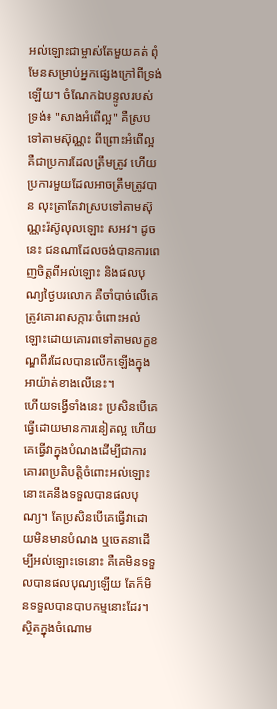អល់ឡោះជាម្ចាស់តែមួយគត់ ពុំមែនសម្រាប់អ្នកផ្សេងក្រៅពីទ្រង់ឡើយ។ ចំណែកឯបន្ទូលរបស់ទ្រង់៖ "សាងអំពើល្អ" គឺស្របទៅតាមស៊ុណ្ណះ ពីព្រោះអំពើល្អ គឺជាប្រការដែលត្រឹមត្រូវ ហើយប្រការមួយដែលអាចត្រឹមត្រូវបាន លុះត្រាតែវាស្របទៅតាមស៊ុណ្ណះរ៉ស៊ូលុលឡោះ សអវ។ ដូចនេះ ជនណាដែលចង់បានការពេញចិត្តពីអល់ឡោះ និងផលបុណ្យថ្ងៃបរលោក គឺចាំបាច់លើគេត្រូវគោរពសក្ការៈចំពោះអល់ឡោះដោយគោរពទៅតាមលក្ខខណ្ឌពីរដែលបានលើកឡើងក្នុងអាយ៉ាត់ខាងលើនេះ។
ហើយទង្វើទាំងនេះ ប្រសិនបើគេធ្វើដោយមានការនៀតល្អ ហើយគេធ្វើវាក្នុងបំណងដើម្បីជាការគោរពប្រតិបត្តិចំពោះអល់ឡោះ នោះគេនឹងទទួលបានផលបុណ្យ។ តែប្រសិនបើគេធ្វើវាដោយមិនមានបំណង ឬចេតនាដើម្បីអល់ឡោះទេនោះ គឺគេមិនទទួលបានផលបុណ្យឡើយ តែក៏មិនទទួលបានបាបកម្មនោះដែរ។ ស្ថិតក្នុងចំណោម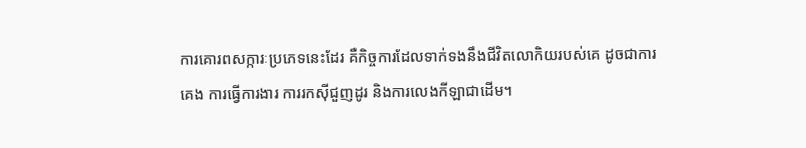ការគោរពសក្ការៈប្រភេទនេះដែរ គឺកិច្ចការដែលទាក់ទងនឹងជីវិតលោកិយរបស់គេ ដូចជាការគេង ការធ្វើការងារ ការរកស៊ីជួញដូរ និងការលេងកីឡាជាដើម។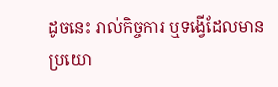ដូចនេះ រាល់កិច្ចការ ឬទង្វើដែលមានប្រយោ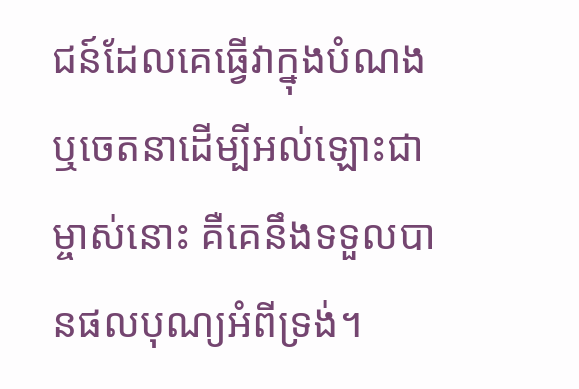ជន៍ដែលគេធ្វើវាក្នុងបំណង ឬចេតនាដើម្បីអល់ឡោះជាម្ចាស់នោះ គឺគេនឹងទទួលបានផលបុណ្យអំពីទ្រង់។